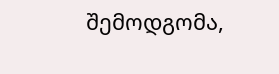შემოდგომა,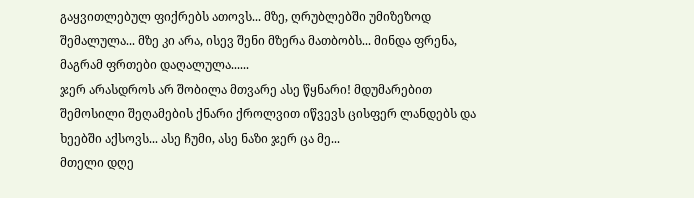გაყვითლებულ ფიქრებს ათოვს... მზე, ღრუბლებში უმიზეზოდ შემალულა... მზე კი არა, ისევ შენი მზერა მათბობს... მინდა ფრენა, მაგრამ ფრთები დაღალულა......
ჯერ არასდროს არ შობილა მთვარე ასე წყნარი! მდუმარებით შემოსილი შეღამების ქნარი ქროლვით იწვევს ცისფერ ლანდებს და ხეებში აქსოვს... ასე ჩუმი, ასე ნაზი ჯერ ცა მე...
მთელი დღე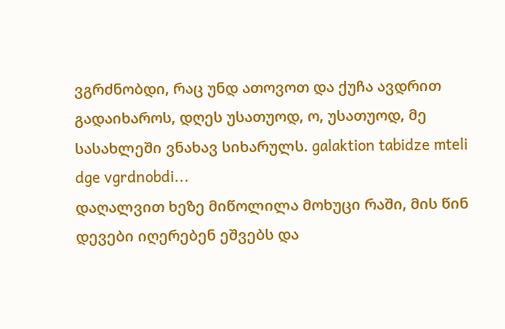ვგრძნობდი, რაც უნდ ათოვოთ და ქუჩა ავდრით გადაიხაროს, დღეს უსათუოდ, ო, უსათუოდ, მე სასახლეში ვნახავ სიხარულს. galaktion tabidze mteli dge vgrdnobdi...
დაღალვით ხეზე მიწოლილა მოხუცი რაში, მის წინ დევები იღერებენ ეშვებს და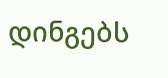დინგებს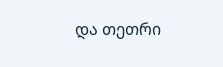და თეთრი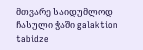მთვარე საიდუმლოდ ჩასული ჭაში galaktion tabidze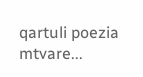qartuli poezia mtvare...